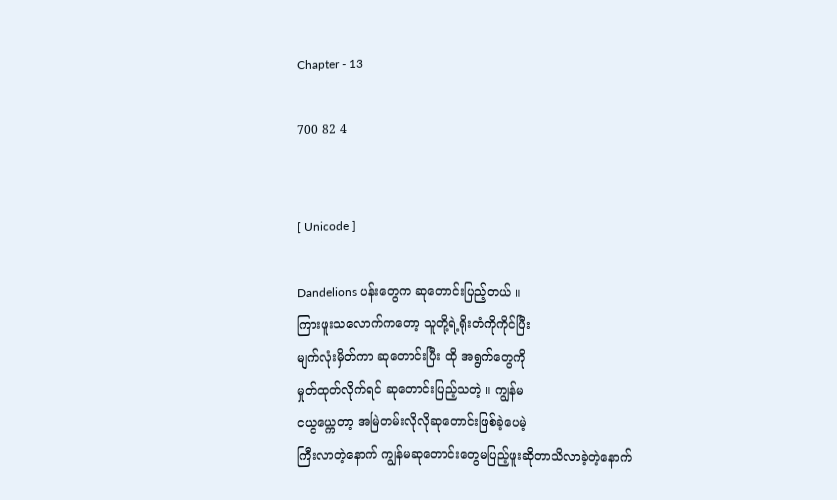Chapter - 13

700 82 4


[ Unicode ]

Dandelions ပန်းတွေက ဆုတောင်းပြည့်တယ် ။
ကြားဖူးသလောက်ကတော့ သူတို့ရဲ့ရိုးတံကိုကိုင်ပြီး
မျက်လုံးမှိတ်ကာ ဆုတောင်းပြီး ထို အရွက်တွေကို
မှုတ်ထုတ်လိုက်ရင် ဆုတောင်းပြည့်သတဲ့ ။ ကျွန်မ
ငယ္ငယ္ကေတာ့ အမြဲတမ်းလိုလိုဆုတောင်းဖြစ်ခဲ့ပေမဲ့
ကြီးလာတဲ့နောက် ကျွန်မဆုတောင်းတွေမပြည့်ဖူးဆိုတာသိလာခဲ့တဲ့နောက်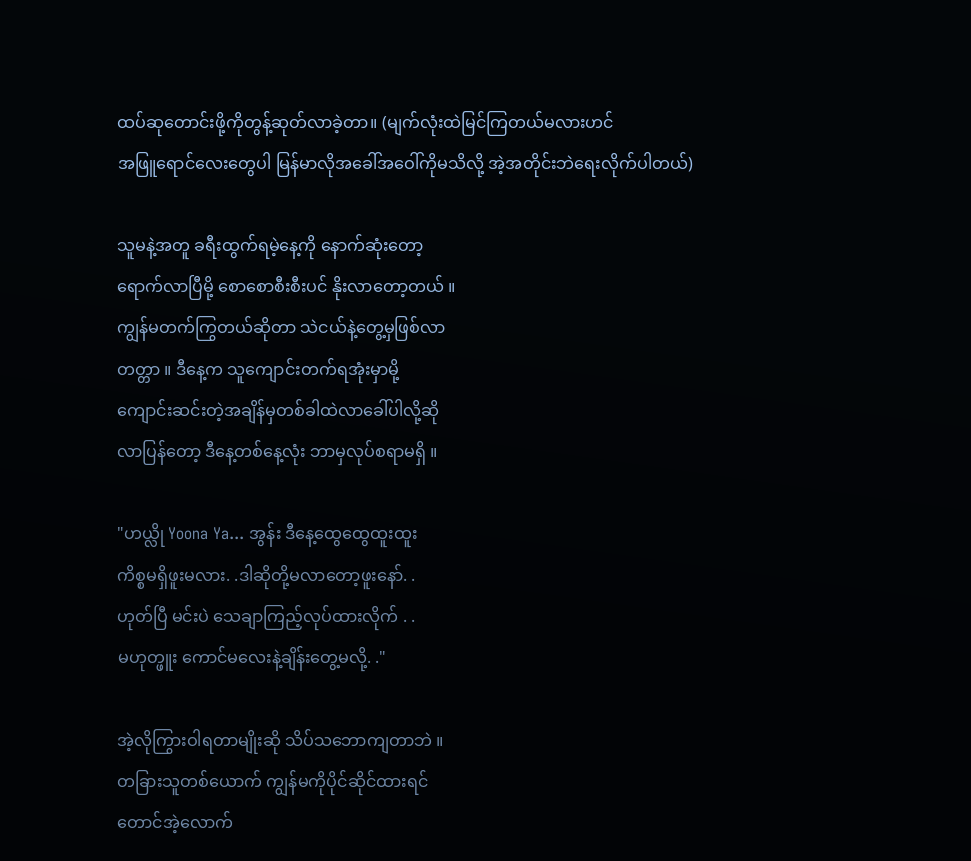ထပ်ဆုတောင်းဖို့ကိုတွန့်ဆုတ်လာခဲ့တာ။ (မျက်လုံးထဲမြင်ကြတယ်မလားဟင်
အဖြူရောင်လေးတွေပါ မြန်မာလိုအခေါ်အဝေါ်ကိုမသိလို့ အဲ့အတိုင်းဘဲရေးလိုက်ပါတယ်)

သူမနဲ့အတူ ခရီးထွက်ရမဲ့နေ့ကို နောက်ဆုံးတော့
ရောက်လာပြီမို့ စောစောစီးစီးပင် နိုးလာတော့တယ် ။
ကျွန်မတက်ကြွတယ်ဆိုတာ သဲငယ်နဲ့တွေ့မှဖြစ်လာ
တတ္တာ ။ ဒီနေ့က သူကျောင်းတက်ရအုံးမှာမို့
ကျောင်းဆင်းတဲ့အချိန်မှတစ်ခါထဲလာခေါ်ပါလို့ဆို
လာပြန်တော့ ဒီနေ့တစ်နေ့လုံး ဘာမှလုပ်စရာမရှိ ။

"ဟယ္လို Yoona Ya... အွန်း ဒီနေ့ထွေထွေထူးထူး
ကိစ္စမရှိဖူးမလား. .ဒါဆိုတို့မလာတော့ဖူးနော်. .
ဟုတ်ပြီ မင်းပဲ သေချာကြည့်လုပ်ထားလိုက် . .
မဟုတ္ဖူး ကောင်မလေးနဲ့ချိန်းတွေ့မလို့. ."

အဲ့လိုကြွားဝါရတာမျိုးဆို သိပ်သဘောကျတာဘဲ ။
တခြားသူတစ်ယောက် ကျွန်မကိုပိုင်ဆိုင်ထားရင်
တောင်အဲ့လောက်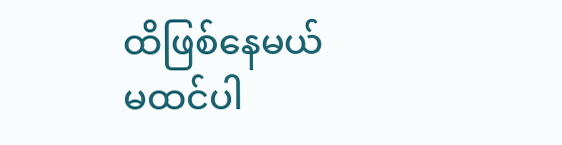ထိဖြစ်နေမယ် မထင်ပါ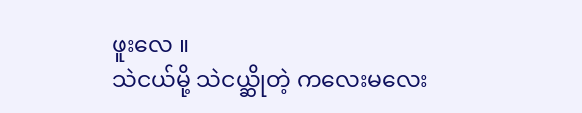ဖူးလေ ။
သဲငယ်မို့ သဲငယ္ဆိုတဲ့ ကလေးမလေး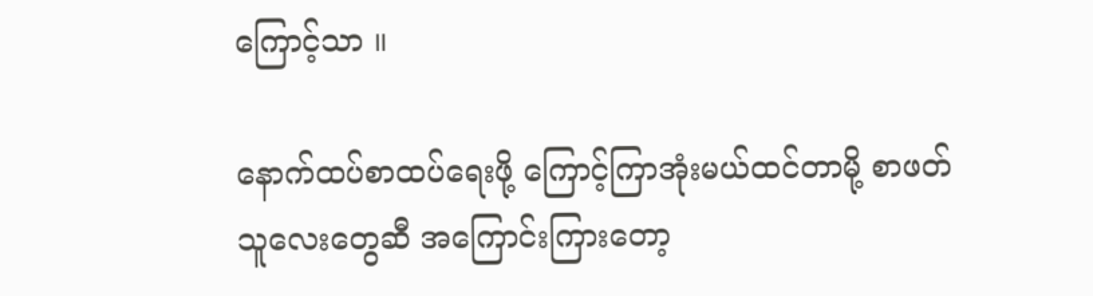ကြောင့်သာ ။

နောက်ထပ်စာထပ်ရေးဖို့ ကြောင့်ကြာအုံးမယ်ထင်တာမို့ စာဖတ်သူလေးတွေဆီ အကြောင်းကြားတော့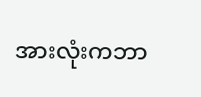အားလုံးကဘာ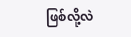ဖြစ်လို့လဲ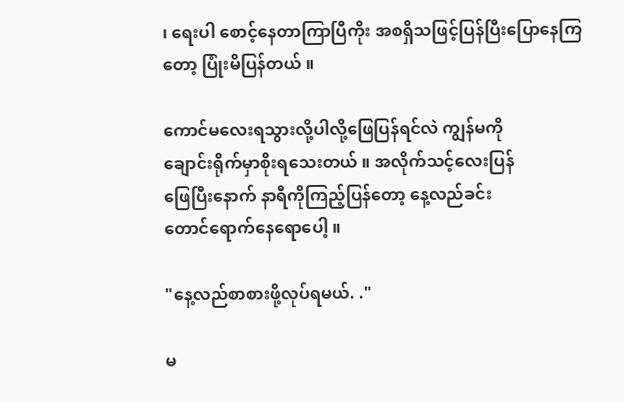၊ ရေးပါ စောင့်နေတာကြာပြီကိုး အစရှိသဖြင့်ပြန်ပြီးပြောနေကြတော့ ပြုံးမိပြန်တယ် ။

ကောင်မလေးရသွားလို့ပါလို့ဖြေပြန်ရင်လဲ ကျွန်မကို
ချောင်းရိုက်မှာစိုးရသေးတယ် ။ အလိုက်သင့်လေးပြန်
ဖြေပြီးနောက် နာရီကိုကြည့်ပြန်တော့ နေ့လည်ခင်း
တောင်ရောက်နေရောပေါ့ ။

"နေ့လည်စာစားဖို့လုပ်ရမယ်. ."

မ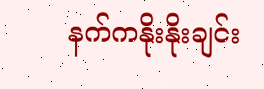နက်ကနိုးနိုးချင်း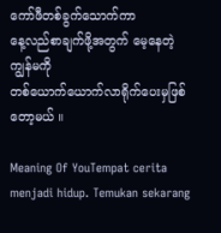ကော်ဖီတစ်ခွက်သောက်ကာ
နေ့လည်စာချက်ဖို့အတွက် မေ့နေတဲ့ ကျွန်မကို
တစ်ယောက်ယောက်လာရိုက်ပေးမှဖြစ်တော့မယ် ။

Meaning Of YouTempat cerita menjadi hidup. Temukan sekarang